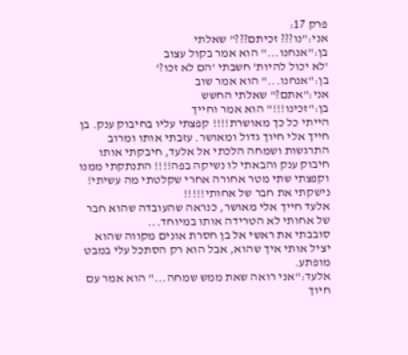פרק 17:
אני:"נו??? זכיתם???" שאלתי
בן:"אנחנו..." הוא אמר בקול עצוב
'לא יכול להיות' חשבתי 'הם לא זכו?'
בן:"אנחנו..." הוא אמר שוב
אני:"אתם?" שאלתי החשש
בן:"זכינו!!!" הוא אמר וחייך
הייתי כל כך מאושרת!!!! קפצתי עליו בחיבוק ענק. בן חייך אלי חיוך גדול ומאושר. עזבתי אותו ומרוב התרגשות ושמחה הלכתי אל אלעד, חיבקתי אותו חיבוק ענק והבאתי לו נשיקה בפה!!!! התנתקתי ממנו וקפצתי שתי מטר אחורה אחרי שקלטתי מה עשיתי! נישקתי את חבר של אחותי!!!!!
אלעד חייך אלי מאושר, כנראה שהעובדה שהוא חבר של אחותי לא הטרידה אותו במיוחד...
סובבתי את ראשי אל בן חסרת אונים מקווה שהוא יציל אותי איך שהוא, אבל הוא רק הסתכל עלי במבט מופתע.
אלעד:"אני רואה שאת ממש שמחה..." הוא אמר עם חיוך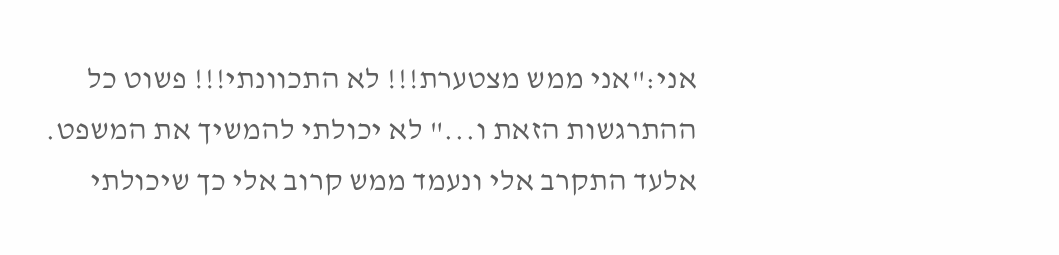אני:"אני ממש מצטערת!!! לא התכוונתי!!! פשוט כל ההתרגשות הזאת ו..." לא יכולתי להמשיך את המשפט. אלעד התקרב אלי ונעמד ממש קרוב אלי כך שיכולתי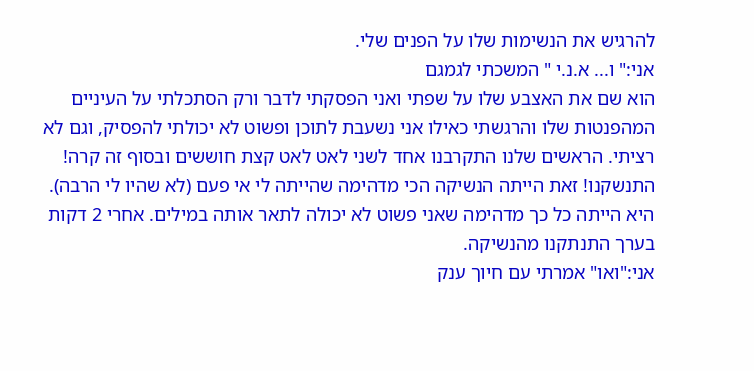להרגיש את הנשימות שלו על הפנים שלי.
אני:" ו... א.נ.י " המשכתי לגמגם
הוא שם את האצבע שלו על שפתי ואני הפסקתי לדבר ורק הסתכלתי על העיניים המהפנטות שלו והרגשתי כאילו אני נשעבת לתוכן ופשוט לא יכולתי להפסיק, וגם לא רציתי. הראשים שלנו התקרבנו אחד לשני לאט לאט קצת חוששים ובסוף זה קרה! התנשקנו! זאת הייתה הנשיקה הכי מדהימה שהייתה לי אי פעם (לא שהיו לי הרבה). היא הייתה כל כך מדהימה שאני פשוט לא יכולה לתאר אותה במילים. אחרי 2 דקות בערך התנתקנו מהנשיקה.
אני:"ואו" אמרתי עם חיוך ענק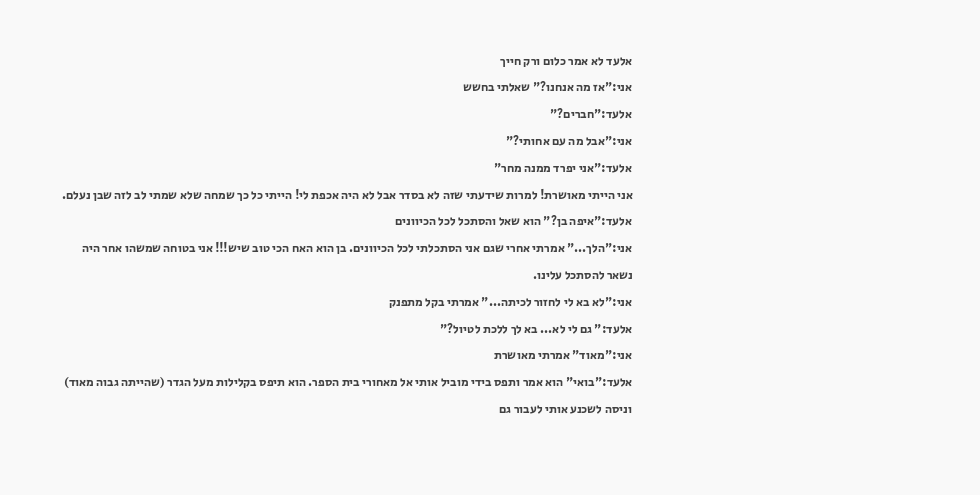אלעד לא אמר כלום ורק חייך
אני:"אז מה אנחנו?" שאלתי בחשש
אלעד:"חברים?"
אני:"אבל מה עם אחותי?"
אלעד:"אני יפרד ממנה מחר"
אני הייתי מאושרת! למרות שידעתי שזה לא בסדר אבל לא היה אכפת לי! הייתי כל כך שמחה שלא שמתי לב לזה שבן נעלם.
אלעד:"איפה בן?" הוא שאל והסתכל לכל הכיוונים
אני:"הלך..." אמרתי אחרי שגם אני הסתכלתי לכל הכיוונים. בן הוא האח הכי טוב שיש!!! אני בטוחה שמשהו אחר היה נשאר להסתכל עלינו.
אני:"לא בא לי לחזור לכיתה..." אמרתי בקל מתפנק
אלעד:" גם לי לא... בא לך ללכת לטיול?"
אני:"מאוד" אמרתי מאושרת
אלעד:"בואי" הוא אמר ותפס בידי מוביל אותי אל מאחורי בית הספר. הוא תיפס בקלילות מעל הגדר (שהייתה גבוה מאוד) וניסה לשכנע אותי לעבור גם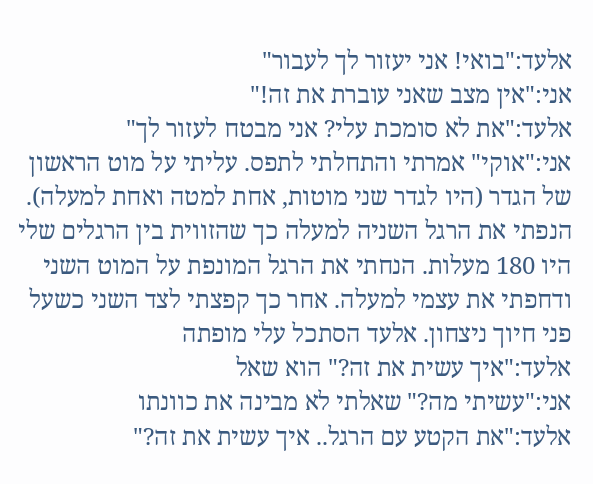אלעד:"בואי! אני יעזור לך לעבור"
אני:"אין מצב שאני עוברת את זה!"
אלעד:"את לא סומכת עלי? אני מבטח לעזור לך"
אני:"אוקי" אמרתי והתחלתי לתפס. עליתי על מוט הראשון של הגדר (היו לגדר שני מוטות, אחת למטה ואחת למעלה). הנפתי את הרגל השניה למעלה כך שהזווית בין הרגלים שלי היו 180 מעלות. הנחתי את הרגל המונפת על המוט השני ודחפתי את עצמי למעלה. אחר כך קפצתי לצד השני כשעל פני חיוך ניצחון. אלעד הסתכל עלי מופתה
אלעד:"איך עשית את זה?" הוא שאל
אני:"עשיתי מה?" שאלתי לא מבינה את כוונתו
אלעד:"את הקטע עם הרגל.. איך עשית את זה?"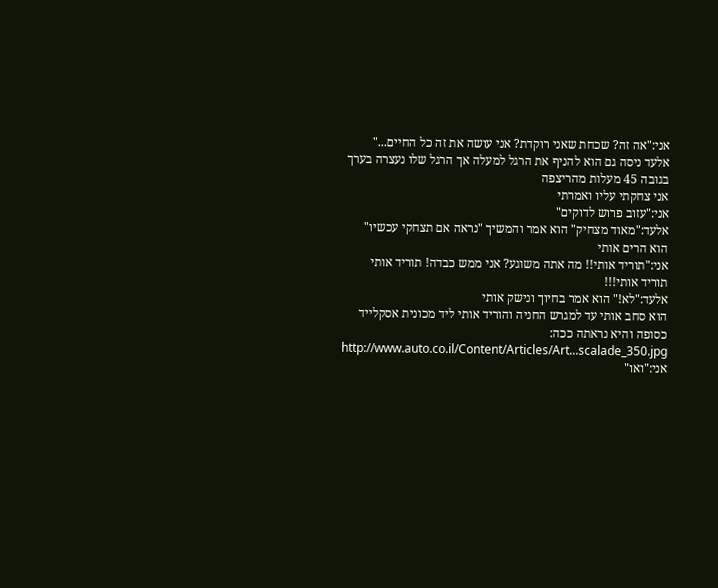אני:"אה זה? שכחת שאני רוקדת? אני עושה את זה כל החיים..."
אלעד ניסה גם הוא להניף את הרגל למעלה אך הרגל שלו נעצרה בערך בגובה 45 מעלות מהריצפה
אני צחקתי עליו ואמרתי
אני:"עזוב פרוש לדוקים"
אלעד:"מאוד מצחיק" הוא אמר והמשיך "נראה אם תצחקי עכשיו" הוא הרים אותי
אני:"תוריד אותי!! מה אתה משוגע? אני ממש כבדה! תוריד אותי תוריד אותי!!!
אלעד:"לא!" הוא אמר בחיוך ונישק אותי
הוא סחב אותי עד למגרש החניה והוריד אותי ליד מכונית אסקלייד כסופה והיא נראתה ככה:
http://www.auto.co.il/Content/Articles/Art...scalade_350.jpg
אני:"ואו"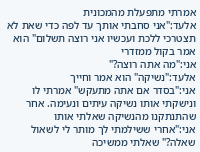אמרתי מתפעלת מהמכונית
אלעד:"אני סחבתי אותך עד לפה כדי שאת לא תצטרכי ללכת ועכשיו אני רוצה תשלום" הוא אמר בקול ממזדרי
אני:"מה אתה רוצה?"
אלעד:"נשיקה" הוא אמר וחייך
אני:"בסדר אם אתה מתעקש" אמרתי לו ונישקתי אותו נשיקה עיתים ונעימה. אחר שהתנתקנו מהנשיקה שאלתי אותו
אני:"אחרי ששילמתי לך מותר לי לשאול שאלה?" שאלתי ממשיכה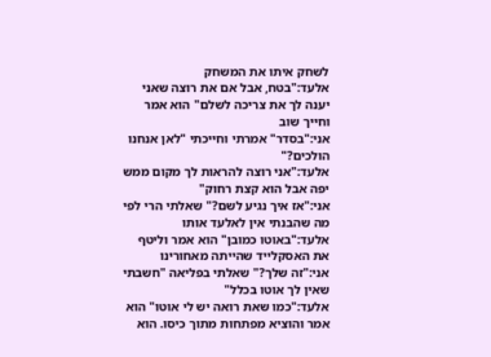לשחק איתו את המשחק
אלעד:"בטח, אבל אם את רוצה שאני יענה לך את צריכה לשלם" הוא אמר וחייך שוב
אני:"בסדר" אמרתי וחייכתי "לאן אנחנו הולכים?"
אלעד:"אני רוצה להראות לך מקום ממש יפה אבל הוא קצת רחוק"
אני:"אז איך נגיע לשם?" שאלתי הרי לפי מה שהבנתי אין לאלעד אותו
אלעד:"באוטו כמובן" הוא אמר וליטף את האסקלייד שהייתה מאחורינו
אני:"זה שלך?" שאלתי בפליאה "חשבתי שאין לך אוטו בכלל"
אלעד:"כמו שאת רואה יש לי אוטו" הוא אמר והוציא מפתחות מתוך כיסו. הוא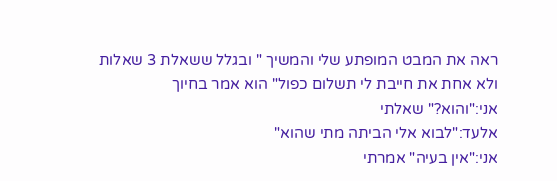ראה את המבט המופתע שלי והמשיך " ובגלל ששאלת 3 שאלות ולא אחת את חייבת לי תשלום כפול" הוא אמר בחיוך
אני:"והוא?" שאלתי
אלעד:"לבוא אלי הביתה מתי שהוא"
אני:"אין בעיה" אמרתי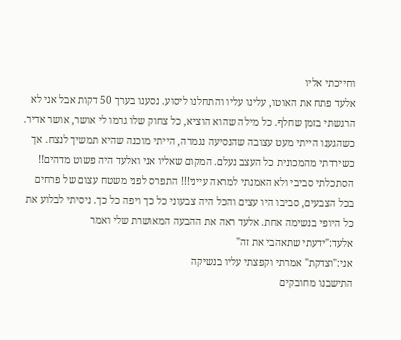וחייכתי אליו
אלעד פתח את האוטו, עלינו עליו והתחלנו ליסוע. נסענו בערך 50 דקות אבל אני לא הרגשתי בזמן שחלף. כל מילה שהוא הוציא, כל צחוק שלו גרמו לי אושר, אושר אדיר. כשהגענו הייתי מעט עצובה שהנסיעה נגמרה, הייתי מוכנה שהיא תמשיך לנצח. אך כשירדתי מהמכונית כל העצב נעלם. המקום שאליו אני ואלעד היה פשוט מדהים!! הסתכלתי סביבי ולא האמנתי למראה עייני!!! התפרס לפני משטח עצום של פרחים בכל הצבעים, סביבו היו עצים והכל היה צבעוני כל כך ויפה כל כך. ניסיתי לבלוע את כל היופי בנשימה אחת. אלעד ראה את ההבעה המאושרת שלי ואמר
אלעד:"ידעתי שתאהבי את זה"
אני:"וצדקת" אמרתי וקפצתי עליו בנשיקה
התישבנו מחובקים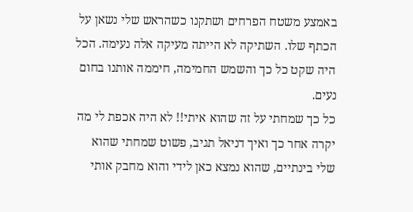באמצע משטח הפרחים ושתקנו כשהראש שלי נשאן על הכתף שלו. השתיקה לא הייתה מעיקה אלה נעימה. הכל היה שקט כל כך והשמש החמימה, חיממה אותנו בחום נעים.
כל כך שמחתי על זה שהוא איתי!! לא היה אכפת לי מה יקרה אחר כך ואיך דניאל תגיב, פשוט שמחתי שהוא שלי בינתיים, שהוא נמצא כאן לידי והוא מחבק אותי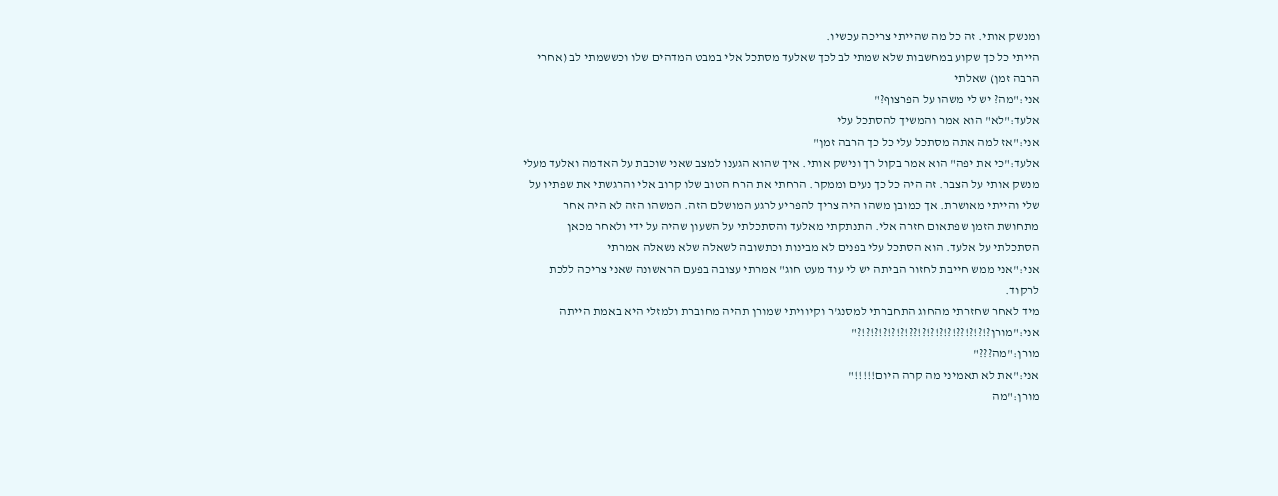ומנשק אותי. זה כל מה שהייתי צריכה עכשיו.
הייתי כל כך שקוע במחשבות שלא שמתי לב לכך שאלעד מסתכל אלי במבט המדהים שלו וכששמתי לב (אחרי הרבה זמן) שאלתי
אני:"מה? יש לי משהו על הפרצוף?"
אלעד:"לא" הוא אמר והמשיך להסתכל עלי
אני:"אז למה אתה מסתכל עלי כל כך הרבה זמן"
אלעד:"כי את יפה" הוא אמר בקול רך ונישק אותי. איך שהוא הגענו למצב שאני שוכבת על האדמה ואלעד מעלי מנשק אותי על הצבר. זה היה כל כך נעים וממקר. הרחתי את הרח הטוב שלו קרוב אלי והרגשתי את שפתיו על שלי והייתי מאושרת. אך כמובן משהו היה צריך להפריע לרגע המושלם הזה. המשהו הזה לא היה אחר מתחושת הזמן שפתאום חזרה אלי. התנתקתי מאלעד והסתכלתי על השעון שהיה על ידי ולאחר מכאן הסתכלתי על אלעד. הוא הסתכל עלי בפנים לא מבינות וכתשובה לשאלה שלא נשאלה אמרתי
אני:"אני ממש חייבת לחזור הביתה יש לי עוד מעט חוג" אמרתי עצובה בפעם הראשונה שאני צריכה ללכת לרקוד.
מיד לאחר שחזרתי מהחוג התחברתי למסנג'ר וקיוויתי שמורן תהיה מחוברת ולמזלי היא באמת הייתה
אני:"מורן?!?!?!??!?!?!?!?!??!?!?!?!?!?!?"
מורן:"מה???"
אני:"את לא תאמיני מה קרה היום!!!!!"
מורן:"מה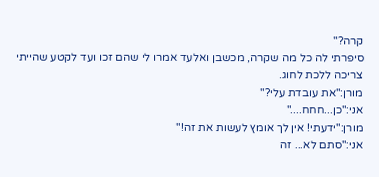קרה?"
סיפרתי לה כל מה שקרה, מכשבן ואלעד אמרו לי שהם זכו ועד לקטע שהייתי צריכה ללכת לחוג.
מורן:"את עובדת עלי?"
אני:"כן...חחח...."
מורן:"ידעתי! אין לך אומץ לעשות את זה!"
אני:"סתם לא... זה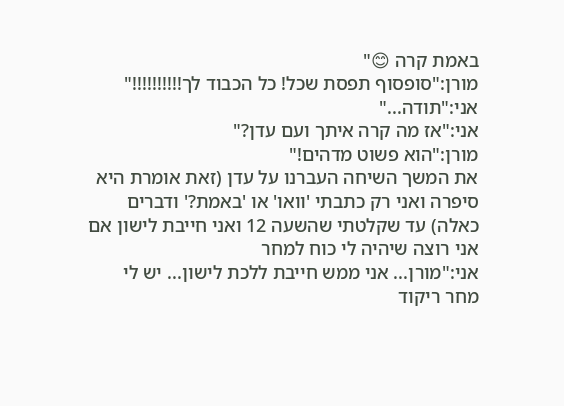באמת קרה 😊"
מורן:"סופסוף תפסת שכל! כל הכבוד לך!!!!!!!!!!"
אני:"תודה..."
אני:"אז מה קרה איתך ועם עדן?"
מורן:"הוא פשוט מדהים!"
את המשך השיחה העברנו על עדן (זאת אומרת היא סיפרה ואני רק כתבתי 'וואו' או 'באמת?' ודברים כאלה) עד שקלטתי שהשעה 12 ואני חייבת לישון אם אני רוצה שיהיה לי כוח למחר
אני:"מורן... אני ממש חייבת ללכת לישון... יש לי מחר ריקוד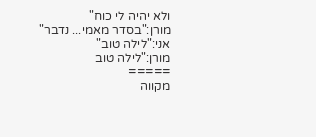ולא יהיה לי כוח"
מורן:"בסדר מאמי... נדבר"
אני:"לילה טוב"
מורן:"לילה טוב
=====
מקווה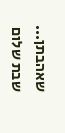שאהבתן...
שבת שלום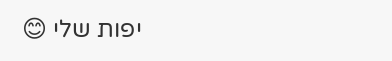יפות שלי 😊